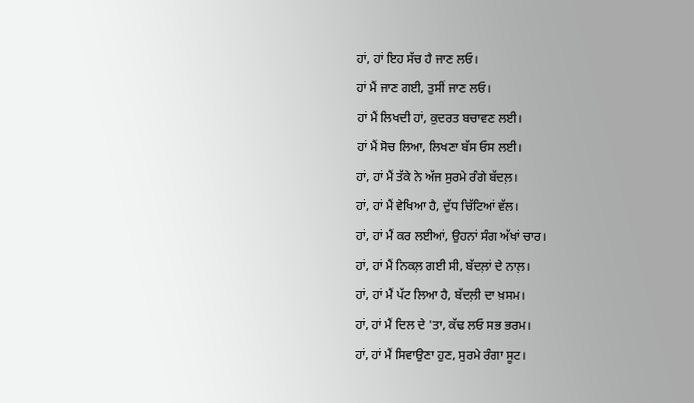ਹਾਂ, ਹਾਂ ਇਹ ਸੱਚ ਹੈ ਜਾਣ ਲਓ।
ਹਾਂ ਮੈਂ ਜਾਣ ਗਈ, ਤੁਸੀਂ ਜਾਣ ਲਓ।
ਹਾਂ ਮੈਂ ਲਿਖਦੀ ਹਾਂ, ਕੁਦਰਤ ਬਚਾਵਣ ਲਈ।
ਹਾਂ ਮੈਂ ਸੋਚ ਲਿਆ, ਲਿਖਣਾ ਬੱਸ ਓਸ ਲਈ।
ਹਾਂ, ਹਾਂ ਮੈਂ ਤੱਕੇ ਨੇ ਅੱਜ ਸੁਰਮੇ ਰੰਗੇ ਬੱਦਲ਼।
ਹਾਂ, ਹਾਂ ਮੈਂ ਵੇਖਿਆ ਹੈ, ਦੁੱਧ ਚਿੱਟਿਆਂ ਵੱਲ।
ਹਾਂ, ਹਾਂ ਮੈਂ ਕਰ ਲਈਆਂ, ਉਹਨਾਂ ਸੰਗ ਅੱਖਾਂ ਚਾਰ।
ਹਾਂ, ਹਾਂ ਮੈਂ ਨਿਕਲ਼ ਗਈ ਸੀ, ਬੱਦਲ਼ਾਂ ਦੇ ਨਾਲ਼।
ਹਾਂ, ਹਾਂ ਮੈਂ ਪੱਟ ਲਿਆ ਹੈ, ਬੱਦਲ਼ੀ ਦਾ ਖ਼ਸਮ।
ਹਾਂ, ਹਾਂ ਮੈਂ ਦਿਲ ਦੇ 'ਤਾ, ਕੱਢ ਲਓ ਸਭ ਭਰਮ।
ਹਾਂ, ਹਾਂ ਮੈਂ ਸਿਵਾਉਣਾ ਹੁਣ, ਸੁਰਮੇ ਰੰਗਾ ਸੂਟ।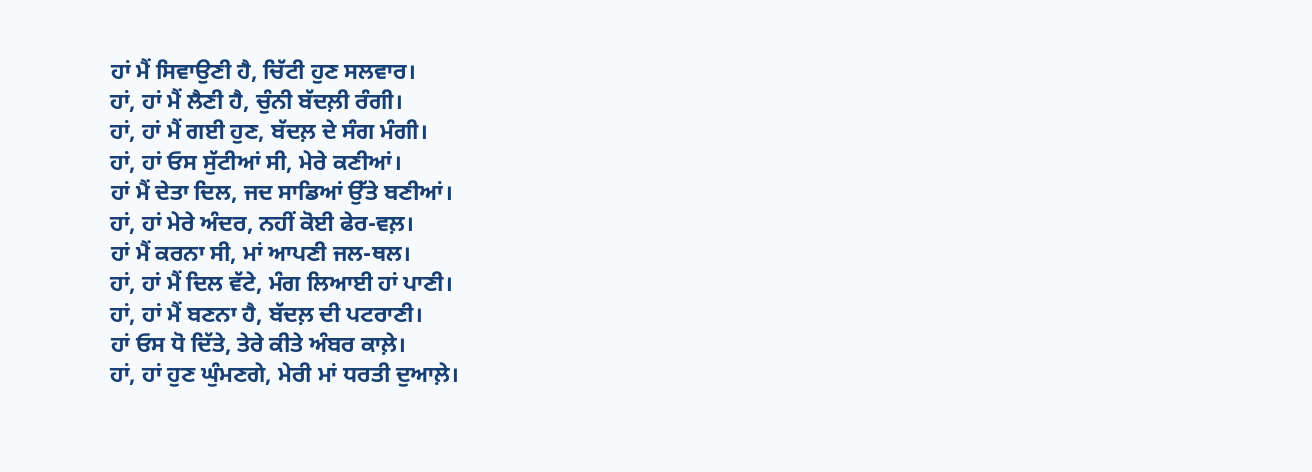ਹਾਂ ਮੈਂ ਸਿਵਾਉਣੀ ਹੈ, ਚਿੱਟੀ ਹੁਣ ਸਲਵਾਰ।
ਹਾਂ, ਹਾਂ ਮੈਂ ਲੈਣੀ ਹੈ, ਚੁੰਨੀ ਬੱਦਲ਼ੀ ਰੰਗੀ।
ਹਾਂ, ਹਾਂ ਮੈਂ ਗਈ ਹੁਣ, ਬੱਦਲ਼ ਦੇ ਸੰਗ ਮੰਗੀ।
ਹਾਂ, ਹਾਂ ਓਸ ਸੁੱਟੀਆਂ ਸੀ, ਮੇਰੇ ਕਣੀਆਂ।
ਹਾਂ ਮੈਂ ਦੇਤਾ ਦਿਲ, ਜਦ ਸਾਡਿਆਂ ਉੱਤੇ ਬਣੀਆਂ।
ਹਾਂ, ਹਾਂ ਮੇਰੇ ਅੰਦਰ, ਨਹੀਂ ਕੋਈ ਫੇਰ-ਵਲ਼।
ਹਾਂ ਮੈਂ ਕਰਨਾ ਸੀ, ਮਾਂ ਆਪਣੀ ਜਲ-ਥਲ।
ਹਾਂ, ਹਾਂ ਮੈਂ ਦਿਲ ਵੱਟੇ, ਮੰਗ ਲਿਆਈ ਹਾਂ ਪਾਣੀ।
ਹਾਂ, ਹਾਂ ਮੈਂ ਬਣਨਾ ਹੈ, ਬੱਦਲ਼ ਦੀ ਪਟਰਾਣੀ।
ਹਾਂ ਓਸ ਧੋ ਦਿੱਤੇ, ਤੇਰੇ ਕੀਤੇ ਅੰਬਰ ਕਾਲ਼ੇ।
ਹਾਂ, ਹਾਂ ਹੁਣ ਘੁੰਮਣਗੇ, ਮੇਰੀ ਮਾਂ ਧਰਤੀ ਦੁਆਲ਼ੇ।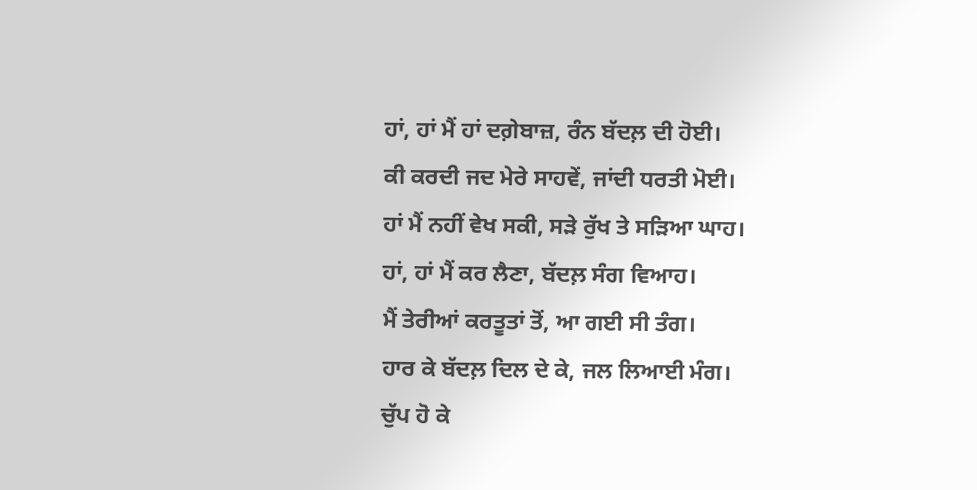ਹਾਂ, ਹਾਂ ਮੈਂ ਹਾਂ ਦਗ਼ੇਬਾਜ਼, ਰੰਨ ਬੱਦਲ਼ ਦੀ ਹੋਈ।
ਕੀ ਕਰਦੀ ਜਦ ਮੇਰੇ ਸਾਹਵੇਂ, ਜਾਂਦੀ ਧਰਤੀ ਮੋਈ।
ਹਾਂ ਮੈਂ ਨਹੀਂ ਵੇਖ ਸਕੀ, ਸੜੇ ਰੁੱਖ ਤੇ ਸੜਿਆ ਘਾਹ।
ਹਾਂ, ਹਾਂ ਮੈਂ ਕਰ ਲੈਣਾ, ਬੱਦਲ਼ ਸੰਗ ਵਿਆਹ।
ਮੈਂ ਤੇਰੀਆਂ ਕਰਤੂਤਾਂ ਤੋਂ, ਆ ਗਈ ਸੀ ਤੰਗ।
ਹਾਰ ਕੇ ਬੱਦਲ਼ ਦਿਲ ਦੇ ਕੇ, ਜਲ ਲਿਆਈ ਮੰਗ।
ਚੁੱਪ ਹੋ ਕੇ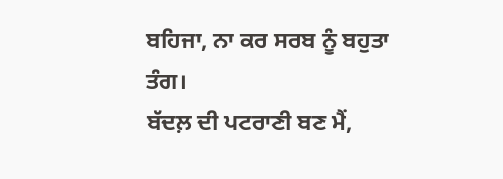ਬਹਿਜਾ, ਨਾ ਕਰ ਸਰਬ ਨੂੰ ਬਹੁਤਾ ਤੰਗ।
ਬੱਦਲ਼ ਦੀ ਪਟਰਾਣੀ ਬਣ ਮੈਂ,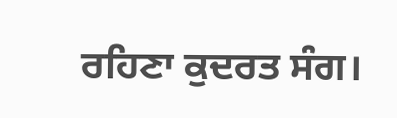ਰਹਿਣਾ ਕੁਦਰਤ ਸੰਗ।